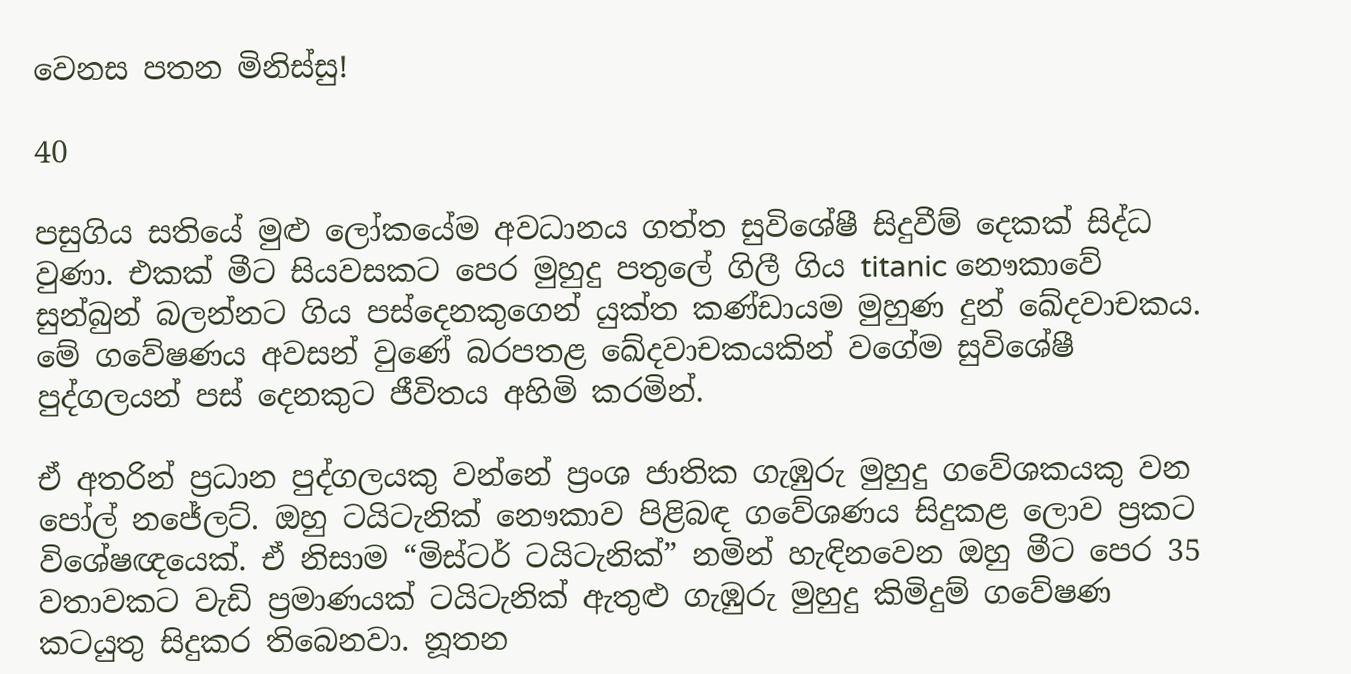වෙනස පතන මිනිස්සු!

40

පසුගිය සතියේ මුළු ලෝකයේම අවධානය ගත්ත සුවිශේෂී සිදුවීම් දෙකක් සිද්ධ වුණා. එකක් මීට සියවසකට පෙර මුහුදු පතුලේ ගිලී ගිය titanic නෞකාවේ සුන්බුන් බලන්නට ගිය පස්දෙනකුගෙන් යුක්ත කණ්ඩායම මුහුණ දුන් ඛේදවාචකය. මේ ගවේෂණය අවසන් වුණේ බරපතළ ඛේදවාචකයකින් වගේම සුවිශේෂී පුද්ගලයන් පස් දෙනකුට ජීවිතය අහිමි කරමින්.

ඒ අතරින් ප්‍රධාන පුද්ගලයකු වන්නේ ප්‍රංශ ජාතික ගැඹුරු මුහුදු ගවේශකයකු වන පෝල් නජේලට්. ඔහු ටයිටැනික් නෞකාව පිළිබඳ ගවේශණය සිදුකළ ලොව ප්‍රකට විශේෂඥයෙක්. ඒ නිසාම “මිස්ටර් ටයිටැනික්” නමින් හැඳිනවෙන ඔහු මීට පෙර 35 වතාවකට වැඩි ප්‍රමාණයක් ටයිටැනික් ඇතුළු ගැඹුරු මුහුදු කිමිදුම් ගවේෂණ කටයුතු සිදුකර තිබෙනවා. නූතන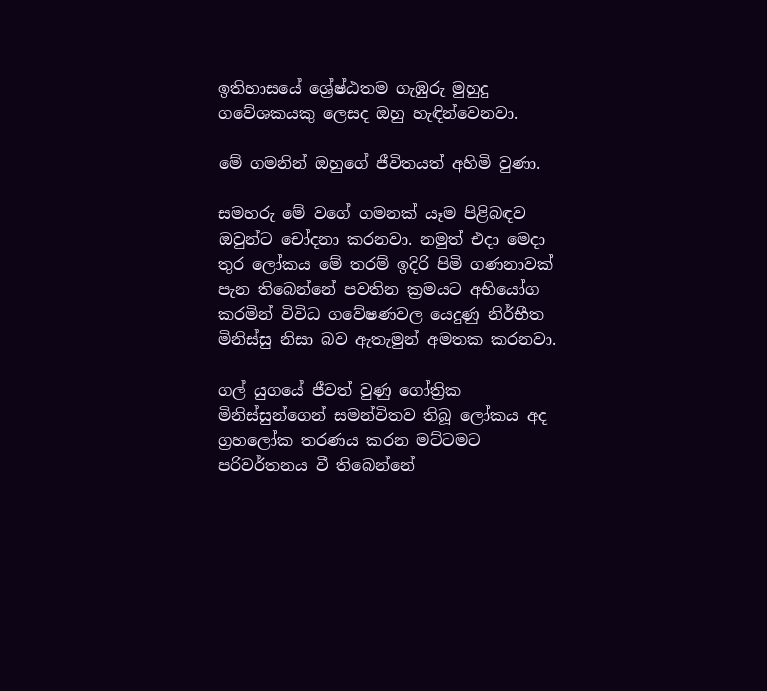ඉතිහාසයේ ශ්‍රේෂ්ඨතම ගැඹුරු මුහුදු ගවේශකයකු ලෙසද ඔහු හැඳින්වෙනවා.

මේ ගමනින් ඔහුගේ ජීවිතයත් අහිමි වුණා.

සමහරු මේ වගේ ගමනක් යෑම පිළිබඳව ඔවුන්ට චෝදනා කරනවා. නමුත් එදා මෙදා තුර ලෝකය මේ තරම් ඉදිරි පිමි ගණනාවක් පැන තිබෙන්නේ පවතින ක්‍රමයට අභියෝග කරමින් විවිධ ගවේෂණවල යෙදුණු නිර්භීත මිනිස්සු නිසා බව ඇතැමුන් අමතක කරනවා.

ගල් යුගයේ ජීවත් වුණු ගෝත්‍රික මිනිස්සුන්ගෙන් සමන්විතව තිබූ ලෝකය අද ග්‍රහලෝක තරණය කරන මට්ටමට පරිවර්තනය වී තිබෙන්නේ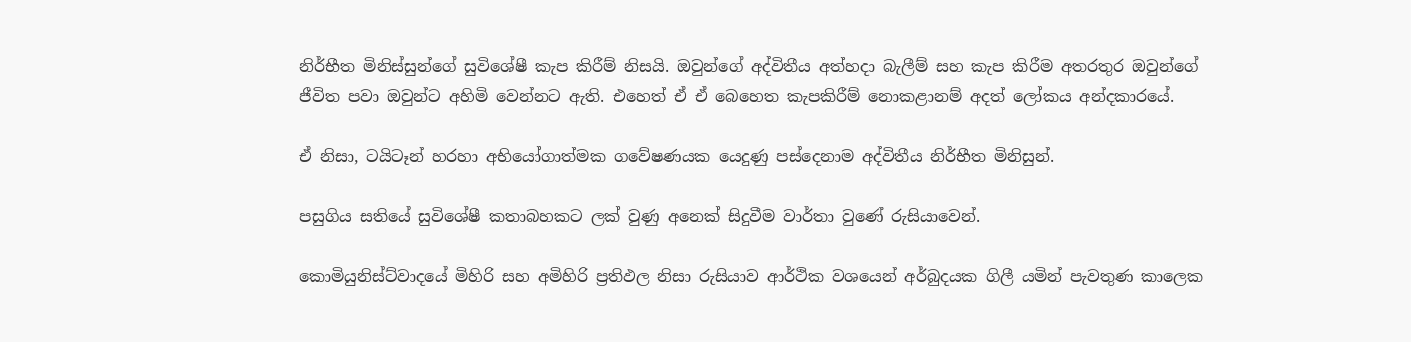නිර්භීත මිනිස්සුන්ගේ සුවිශේෂී කැප කිරීම් නිසයි. ඔවුන්ගේ අද්විතීය අත්හදා බැලීම් සහ කැප කිරීම අතරතුර ඔවුන්ගේ ජීවිත පවා ඔවුන්ට අහිමි වෙන්නට ඇති. එහෙත් ඒ ඒ බෙහෙත කැපකිරීම් නොකළානම් අදත් ලෝකය අන්දකාරයේ.

ඒ නිසා, ටයිටෑන් හරහා අභියෝගාත්මක ගවේෂණයක යෙදුණු පස්දෙනාම අද්විතීය නිර්භීත මිනිසුන්.

පසුගිය සතියේ සුවිශේෂී කතාබහකට ලක් වුණු අනෙක් සිදුවීම වාර්තා වුණේ රුසියාවෙන්.

කොමියුනිස්ට්වාදයේ මිහිරි සහ අමිහිරි ප්‍රතිඵල නිසා රුසියාව ආර්ථික වශයෙන් අර්බුදයක ගිලී යමින් පැවතුණ කාලෙක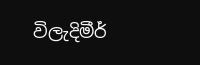විලැදිමීර්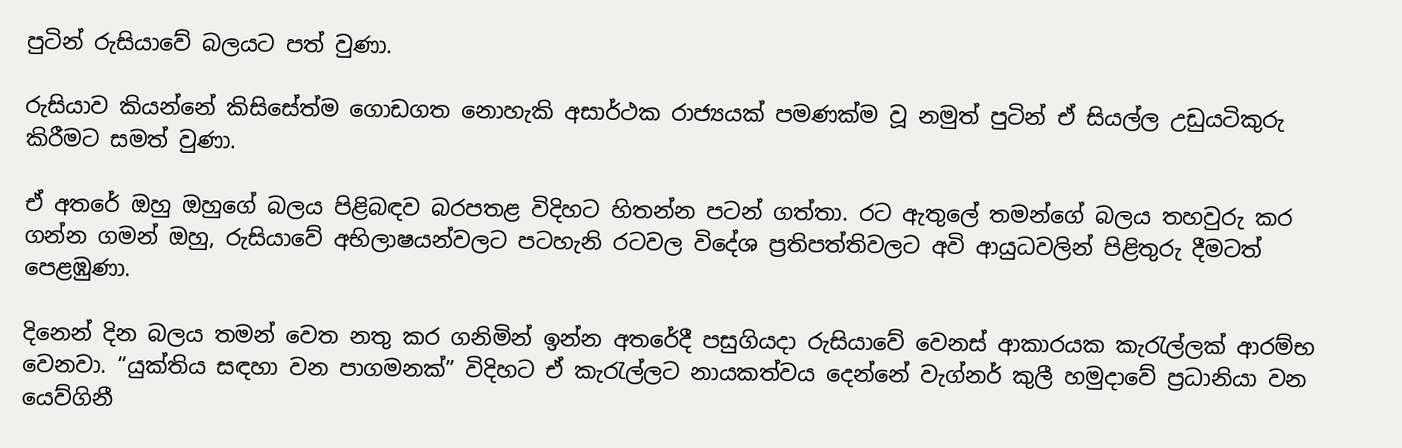පුටින් රුසියාවේ බලයට පත් වුණා.

රුසියාව කියන්නේ කිසිසේත්ම ගොඩගත නොහැකි අසාර්ථක රාජ්‍යයක් පමණක්ම වූ නමුත් පුටින් ඒ සියල්ල උඩුයටිකුරු කිරීමට සමත් වුණා.

ඒ අතරේ ඔහු ඔහුගේ බලය පිළිබඳව බරපතළ විදිහට හිතන්න පටන් ගත්තා. රට ඇතුලේ තමන්ගේ බලය තහවුරු කර ගන්න ගමන් ඔහු, රුසියාවේ අභිලාෂයන්වලට පටහැනි රටවල විදේශ ප්‍රතිපත්තිවලට අවි ආයුධවලින් පිළිතුරු දීමටත් පෙළඹුණා.

දිනෙන් දින බලය තමන් වෙත නතු කර ගනිමින් ඉන්න අතරේදී පසුගියදා රුසියාවේ වෙනස් ආකාරයක කැරැල්ලක් ආරම්භ වෙනවා. “යුක්තිය සඳහා වන පාගමනක්” විදිහට ඒ කැරැල්ලට නායකත්වය දෙන්නේ වැග්නර් කුලී හමුදාවේ ප්‍රධානියා වන
යෙව්ගිනී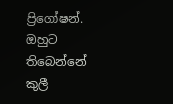ප්‍රිගෝෂන්. ඔහුට තිබෙන්නේ කුලී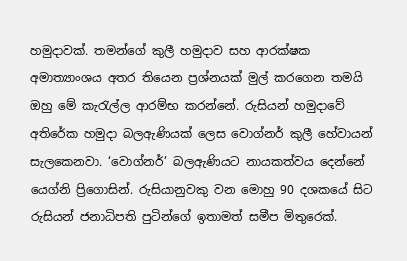හමුදාවක්. තමන්ගේ කුලී හමුදාව සහ ආරක්ෂක අමාත්‍යාංශය අතර තියෙන ප්‍රශ්නයක් මුල් කරගෙන තමයි ඔහු මේ කැරැල්ල ආරම්භ කරන්නේ. රුසියන් හමුදාවේ අතිරේක හමුදා බලඇණියක් ලෙස වොග්නර් කුලී හේවායන් සැලකෙනවා. ‘වොග්නර්’ බලඇණියට නායකත්වය දෙන්නේ යෙග්නි ප්‍රිගොසින්. රුසියානුවකු වන මොහු 90 දශකයේ සිට රුසියන් ජනාධිපති පුටින්ගේ ඉතාමත් සමීප මිතුරෙක්.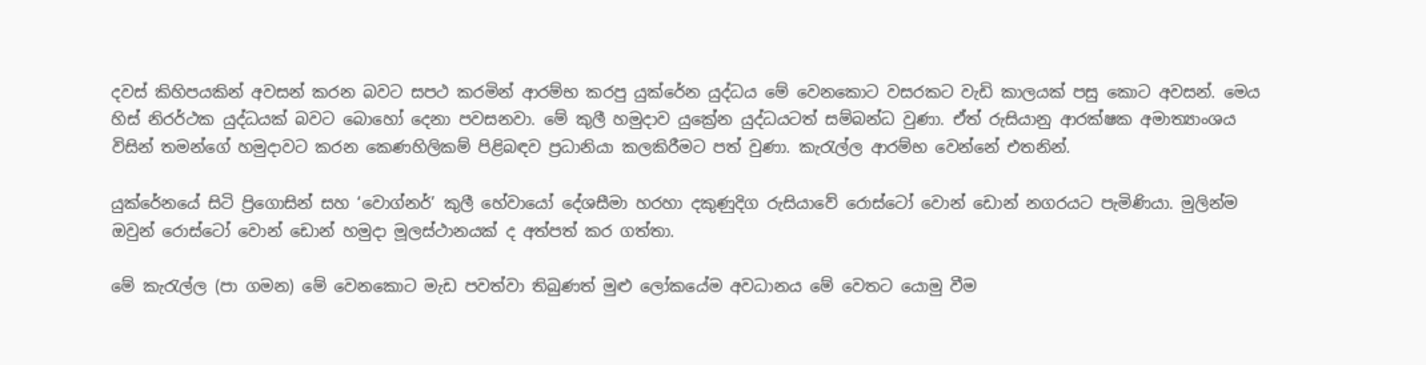දවස් කිහිපයකින් අවසන් කරන බවට සපථ කරමින් ආරම්භ කරපු යුක්රේන යුද්ධය මේ වෙනකොට වසරකට වැඩි කාලයක් පසු කොට අවසන්. මෙය හිස් නිරර්ථක යුද්ධයක් බවට බොහෝ දෙනා පවසනවා. මේ කුලී හමුදාව යුක්‍රේන යුද්ධයටත් සම්බන්ධ වුණා. ඒත් රුසියානු ආරක්ෂක අමාත්‍යාංශය විසින් තමන්ගේ හමුදාවට කරන කෙණහිලිකම් පිළිබඳව ප්‍රධානියා කලකිරීමට පත් වුණා. කැරැල්ල ආරම්භ වෙන්නේ එතනින්.

යුක්රේනයේ සිටි ප්‍රිගොසින් සහ ‘වොග්නර්’ කුලී හේවායෝ දේශසීමා හරහා දකුණුදිග රුසියාවේ රොස්ටෝ වොන් ඩොන් නගරයට පැමිණියා. මුලින්ම ඔවුන් රොස්ටෝ වොන් ඩොන් හමුදා මූලස්ථානයක් ද අත්පත් කර ගත්තා.

මේ කැරැල්ල (පා ගමන) මේ වෙනකොට මැඩ පවත්වා තිබුණත් මුළු ලෝකයේම අවධානය මේ වෙතට යොමු වීම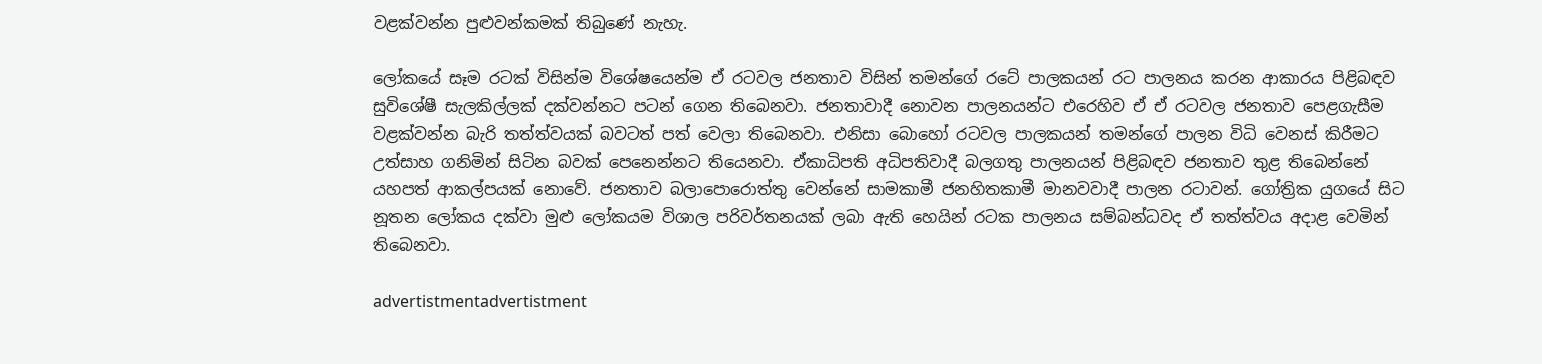වළක්වන්න පුළුවන්කමක් තිබුණේ නැහැ.

ලෝකයේ සෑම රටක් විසින්ම විශේෂයෙන්ම ඒ රටවල ජනතාව විසින් තමන්ගේ රටේ පාලකයන් රට පාලනය කරන ආකාරය පිළිබඳව සුවිශේෂී සැලකිල්ලක් දක්වන්නට පටන් ගෙන තිබෙනවා. ජනතාවාදී නොවන පාලනයන්ට එරෙහිව ඒ ඒ රටවල ජනතාව පෙළගැසීම වළක්වන්න බැරි තත්ත්වයක් බවටත් පත් වෙලා තිබෙනවා. එනිසා බොහෝ රටවල පාලකයන් තමන්ගේ පාලන විධි වෙනස් කිරීමට උත්සාහ ගනිමින් සිටින බවක් පෙනෙන්නට තියෙනවා. ඒකාධිපති අධිපතිවාදී බලගතු පාලනයන් පිළිබඳව ජනතාව තුළ තිබෙන්නේ යහපත් ආකල්පයක් නොවේ. ජනතාව බලාපොරොත්තු වෙන්නේ සාමකාමී ජනහිතකාමී මානවවාදී පාලන රටාවන්. ගෝත්‍රික යුගයේ සිට නූතන ලෝකය දක්වා මුළු ලෝකයම විශාල පරිවර්තනයක් ලබා ඇති හෙයින් රටක පාලනය සම්බන්ධවද ඒ තත්ත්වය අදාළ වෙමින් තිබෙනවා.

advertistmentadvertistment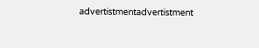advertistmentadvertistment